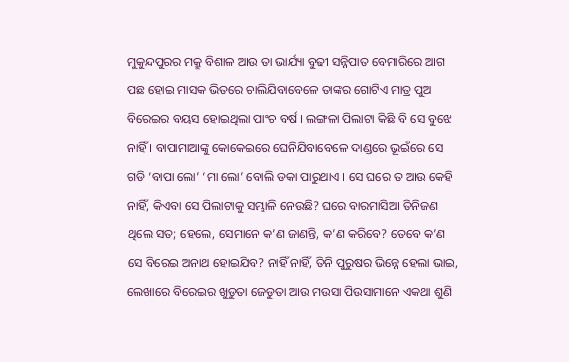ମୁକୁନ୍ଦପୁରର ମକ୍ରୁ ବିଶାଳ ଆଉ ତା ଭାର୍ଯ୍ୟା ବୁଢୀ ସନ୍ନିପାତ ବେମାରିରେ ଆଗ ପଛ ହୋଇ ମାସକ ଭିତରେ ଚାଲିଯିବାବେଳେ ତାଙ୍କର ଗୋଟିଏ ମାତ୍ର ପୁଅ ବିରେଇର ବୟସ ହୋଇଥିଲା ପାଂଚ ବର୍ଷ । ଲଙ୍ଗଳା ପିଲାଟା କିଛି ବି ସେ ବୁଝେ ନାହିଁ । ବାପାମାଆଙ୍କୁ କୋକେଇରେ ଘେନିଯିବାବେଳେ ଦାଣ୍ଡରେ ଭୂଇଁରେ ସେ ଗଡି ‘ବାପା ଲୋ’ ‘ମା ଲୋ’ ବୋଲି ଡକା ପାରୁଥାଏ । ସେ ଘରେ ତ ଆଉ କେହି ନାହିଁ, କିଏବା ସେ ପିଲାଟାକୁ ସମ୍ଭାଳି ନେଉଛି? ଘରେ ବାରମାସିଆ ତିନିଜଣ ଥିଲେ ସତ; ହେଲେ, ସେମାନେ କ’ଣ ଜାଣନ୍ତି, କ’ଣ କରିବେ? ତେବେ କ’ଣ ସେ ବିରେଇ ଅନାଥ ହୋଇଯିବ? ନାହିଁ ନାହିଁ, ତିନି ପୁରୁଷର ଭିନ୍ନେ ହେଲା ଭାଇ, ଲେଖାରେ ବିରେଇର ଖୁଡୁତା ଜେଡୁତା ଆଉ ମଉସା ପିଉସାମାନେ ଏକଥା ଶୁଣି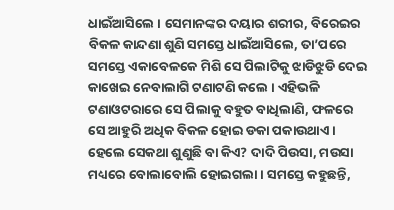ଧାଇଁଆସିଲେ । ସେମାନଙ୍କର ଦୟାର ଶରୀର, ବିରେଇର ବିକଳ କାନ୍ଦଣା ଶୁଣି ସମସ୍ତେ ଧାଇଁଆସିଲେ, ତା’ପରେ ସମସ୍ତେ ଏକାବେଳକେ ମିଶି ସେ ପିଲାଟିକୁ ଝାଡିଝୁଡି ଦେଇ କାଖେଇ ନେବାଲାଗି ଟଣାଟଣି କଲେ । ଏହିଭଳି ଟଣାଓଟରାରେ ସେ ପିଲାକୁ ବହୁତ ବାଧିଲାଣି, ଫଳରେ ସେ ଆହୁରି ଅଧିକ ବିକଳ ହୋଇ ଡକା ପକାଉଥାଏ । ହେଲେ ସେକଥା ଶୁଣୁଛି ବା କିଏ? ଦାଦି ପିଉସା, ମଉସା ମଧ୍ୟରେ ବୋଲାବୋଲି ହୋଇଗଲା । ସମସ୍ତେ କହୁଛନ୍ତି,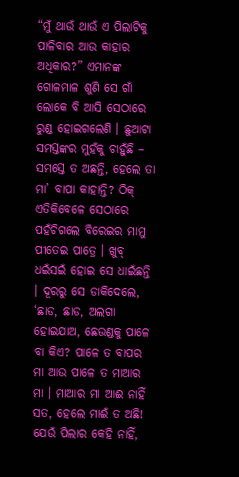“ମୁଁ ଥାଉଁ ଥାଉଁ ଏ ପିଲାଟିକୁ ପାଳିବାର ଆଉ କାହାର ଅଧିକାର?” ଏମାନଙ୍କ ଗୋଳମାଳ ଶୁଣି ସେ ଗାଁ ଲୋକେ ବି ଆସି ସେଠାରେ ରୁଣ୍ଡ ହୋଇଗଲେଣି । ଛୁଆଟା ସମସ୍ତଙ୍କର ମୁହଁକୁ ଚାହୁଁଛି – ସମସ୍ତେ ତ ଅଛନ୍ତି, ହେଲେ ତା ମା’ ବାପା କାହାନ୍ତି? ଠିକ୍ ଏତିକିବେଳେ ସେଠାରେ ପହଁଚିଗଲେ ବିରେଇର ମାମୁ ପୀତେଇ ପାତ୍ରେ । ଖୁବ୍ ଧଇଁସଇଁ ହୋଇ ସେ ଧାଇଁଛନ୍ତି । ଦୂରରୁ ସେ ଡାକିଦେଲେ, ‘ଛାଡ, ଛାଡ, ଅଲଗା ହୋଇଯାଅ, ଛେଉଣ୍ଡକୁ ପାଳେ ବା କିଏ? ପାଳେ ତ ବାପର ମା ଆଉ ପାଳେ ତ ମାଆର ମା । ମାଆର ମା ଆଈ ନାହିଁ ସତ, ହେଲେ ମାଈଁ ତ ଅଛି! ଯେଉଁ ପିଲାର କେହି ନାହିଁ,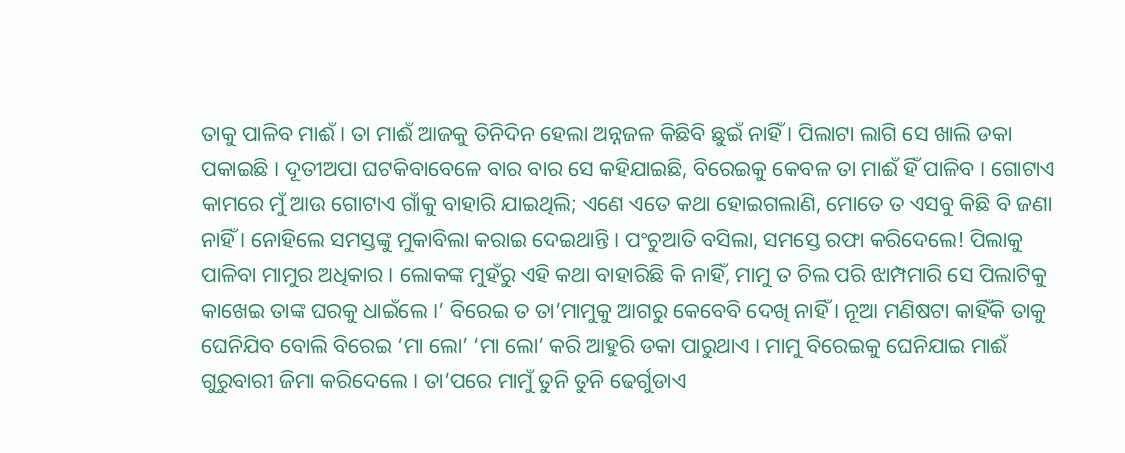ତାକୁ ପାଳିବ ମାଈଁ । ତା ମାଈଁ ଆଜକୁ ତିନିଦିନ ହେଲା ଅନ୍ନଜଳ କିଛିବି ଛୁଇଁ ନାହିଁ । ପିଲାଟା ଲାଗି ସେ ଖାଲି ଡକା ପକାଇଛି । ଦୂତୀଅପା ଘଟକିବାବେଳେ ବାର ବାର ସେ କହିଯାଇଛି, ବିରେଇକୁ କେବଳ ତା ମାଈଁ ହିଁ ପାଳିବ । ଗୋଟାଏ କାମରେ ମୁଁ ଆଉ ଗୋଟାଏ ଗାଁକୁ ବାହାରି ଯାଇଥିଲି; ଏଣେ ଏତେ କଥା ହୋଇଗଲାଣି, ମୋତେ ତ ଏସବୁ କିଛି ବି ଜଣା ନାହିଁ । ନୋହିଲେ ସମସ୍ତଙ୍କୁ ମୁକାବିଲା କରାଇ ଦେଇଥାନ୍ତି । ପଂଚୁଆତି ବସିଲା, ସମସ୍ତେ ରଫା କରିଦେଲେ! ପିଲାକୁ ପାଳିବା ମାମୁର ଅଧିକାର । ଲୋକଙ୍କ ମୁହଁରୁ ଏହି କଥା ବାହାରିଛି କି ନାହିଁ, ମାମୁ ତ ଚିଲ ପରି ଝାମ୍ପମାରି ସେ ପିଲାଟିକୁ କାଖେଇ ତାଙ୍କ ଘରକୁ ଧାଇଁଲେ ।’ ବିରେଇ ତ ତା’ମାମୁକୁ ଆଗରୁ କେବେବି ଦେଖି ନାହିଁ । ନୂଆ ମଣିଷଟା କାହିଁକି ତାକୁ ଘେନିଯିବ ବୋଲି ବିରେଇ ‘ମା ଲୋ’ ‘ମା ଲୋ’ କରି ଆହୁରି ଡକା ପାରୁଥାଏ । ମାମୁ ବିରେଇକୁ ଘେନିଯାଇ ମାଈଁ ଗୁରୁବାରୀ ଜିମା କରିଦେଲେ । ତା’ପରେ ମାମୁଁ ତୁନି ତୁନି ଢେର୍ଗୁଡାଏ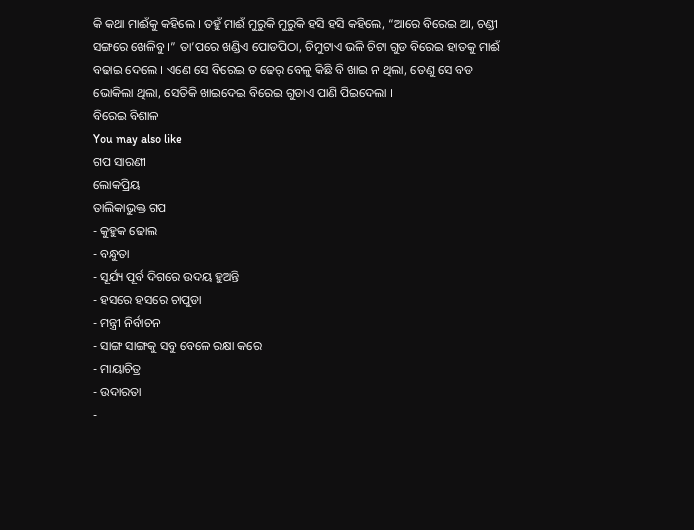କି କଥା ମାଈଁକୁ କହିଲେ । ତହୁଁ ମାଈଁ ମୁରୁକି ମୁରୁକି ହସି ହସି କହିଲେ, “ଆରେ ବିରେଇ ଆ, ଚଣ୍ଡୀ ସଙ୍ଗରେ ଖେଳିବୁ ।” ତା’ପରେ ଖଣ୍ଡିଏ ପୋଡପିଠା, ଚିମୁଟାଏ ଭଳି ଚିଟା ଗୁଡ ବିରେଇ ହାତକୁ ମାଈଁ ବଢାଇ ଦେଲେ । ଏଣେ ସେ ବିରେଇ ତ ଢେର୍ ବେଳୁ କିଛି ବି ଖାଇ ନ ଥିଲା, ତେଣୁ ସେ ବଡ ଭୋକିଲା ଥିଲା, ସେତିକି ଖାଇଦେଇ ବିରେଇ ଗୁଡାଏ ପାଣି ପିଇଦେଲା ।
ବିରେଇ ବିଶାଳ
You may also like
ଗପ ସାରଣୀ
ଲୋକପ୍ରିୟ
ତାଲିକାଭୁକ୍ତ ଗପ
- କୁହୁକ ଢୋଲ
- ବନ୍ଧୁତା
- ସୂର୍ଯ୍ୟ ପୂର୍ବ ଦିଗରେ ଉଦୟ ହୁଅନ୍ତି
- ହସରେ ହସରେ ଚାପୁଡା
- ମନ୍ତ୍ରୀ ନିର୍ବାଚନ
- ସାଙ୍ଗ ସାଙ୍ଗକୁ ସବୁ ବେଳେ ରକ୍ଷା କରେ
- ମାୟାଚିତ୍ର
- ଉଦାରତା
-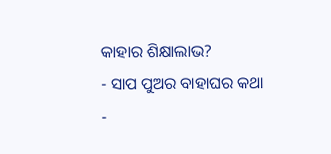କାହାର ଶିକ୍ଷାଲାଭ?
- ସାପ ପୁଅର ବାହାଘର କଥା
-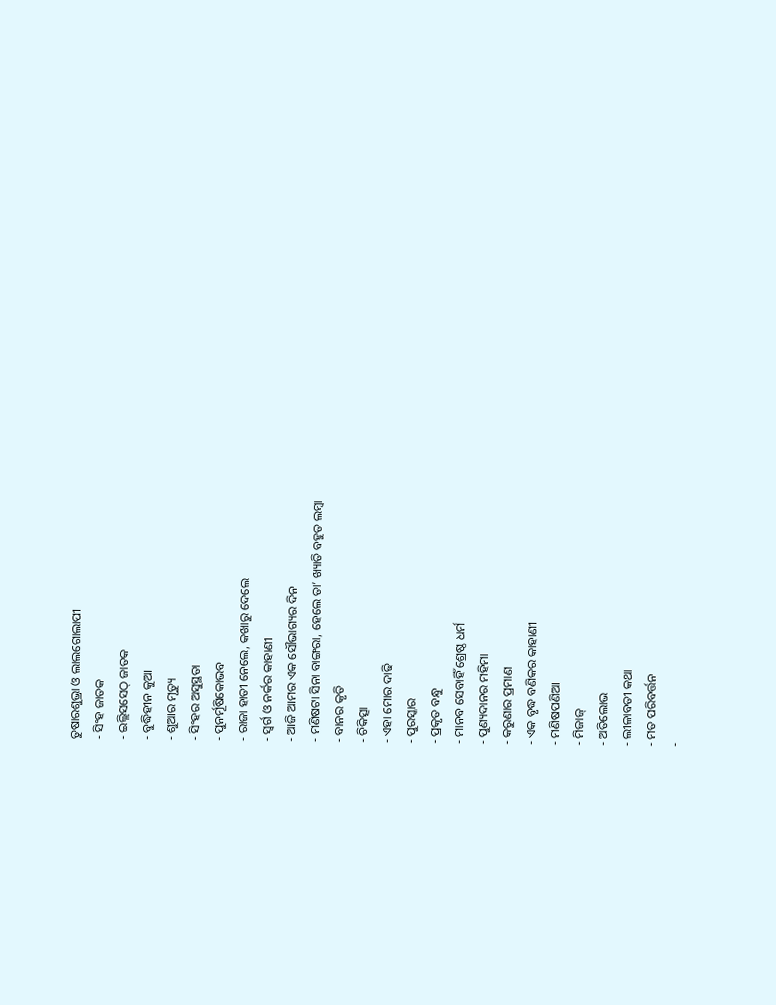ତୁଷାରଶୁଭ୍ରା ଓ ଲାଲଗୋଲାପୀ
- ସିଂହ ଜାତକ
- ଇଲ୍ଲିସସେଠ୍ ଜାତକ
- ବୁଦ୍ଧିହୀନ କୁଆ
- ଶୁଆର ମୃତ୍ୟୁ
- ସିଂହର ଅସୁସ୍ଥତା
- ପୁନର୍ମୂଷିକୋଭବ
- ରାଜା ହାତୀ ନେଲେ, କଖାରୁ ଦେଲେ
- ସ୍ୱର୍ଗ ଓ ନର୍କର କାହାଣୀ
- ଆଜି ଆମର ଏକ ସୌଭାଗ୍ୟର ଦିନ
- ମଣିଷଟା ସିନା ବାଙ୍ଗରା, ହେଲେ ତା’ ଖ୍ୟାତି ବହୁତ ଲମ୍ବା
- ବାନର କୃତି
- ଚିକିତ୍ସା
- ଏହା ମୋର ଦାଢି
- ପୁରସ୍କାର
- ପ୍ରକୃତ ବନ୍ଧୁ
- ମାନବ ସେବାହିଁ ଶ୍ରେଷ୍ଠ ଧର୍ମ
- ପୁଣ୍ୟଦାନର ମହିମା
- କରୁଣାର ପ୍ରମାଣ
- ଏକ ବୃଦ୍ଧ ବଣିକର କାହାଣୀ
- ମଣିଷପଣିଆ
- ମିଜାଜ୍
- ଅତିଲୋଭ
- ଲୀଳାବତୀ କଥା
- ମତ ପରିବର୍ତ୍ତନ
-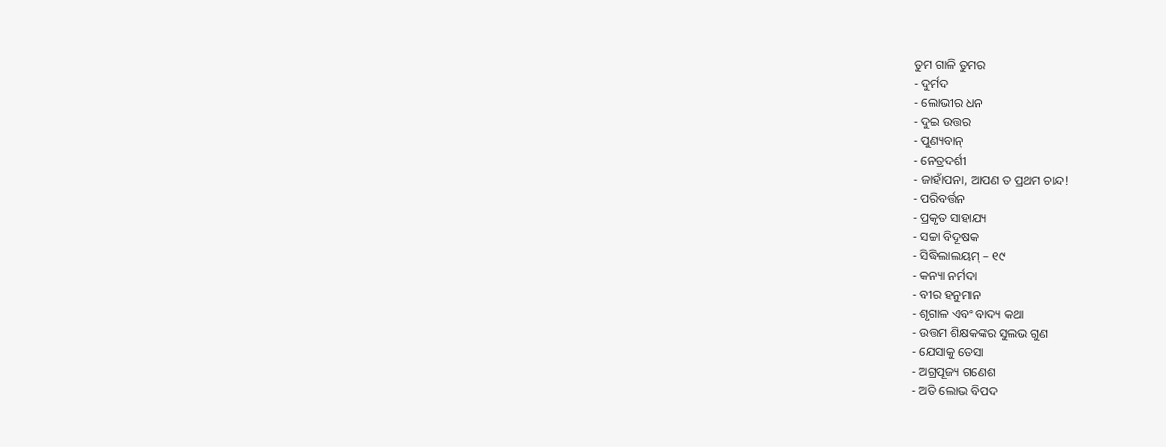ତୁମ ଗାଳି ତୁମର
- ଦୁର୍ମଦ
- ଲୋଭୀର ଧନ
- ଦୁଇ ଉତ୍ତର
- ପୁଣ୍ୟବାନ୍
- ନେତ୍ରଦର୍ଶୀ
- ଜାହାଁପନା, ଆପଣ ତ ପ୍ରଥମ ଚାନ୍ଦ!
- ପରିବର୍ତ୍ତନ
- ପ୍ରକୃତ ସାହାଯ୍ୟ
- ସଚ୍ଚା ବିଦୂଷକ
- ସିଦ୍ଧିଲାଲୟମ୍ – ୧୯
- କନ୍ୟା ନର୍ମଦା
- ବୀର ହନୁମାନ
- ଶୃଗାଳ ଏବଂ ବାଦ୍ୟ କଥା
- ଉତ୍ତମ ଶିକ୍ଷକଙ୍କର ସୁଲଭ ଗୁଣ
- ଯେସାକୁ ତେସା
- ଅଗ୍ରପୂଜ୍ୟ ଗଣେଶ
- ଅତି ଲୋଭ ବିପଦ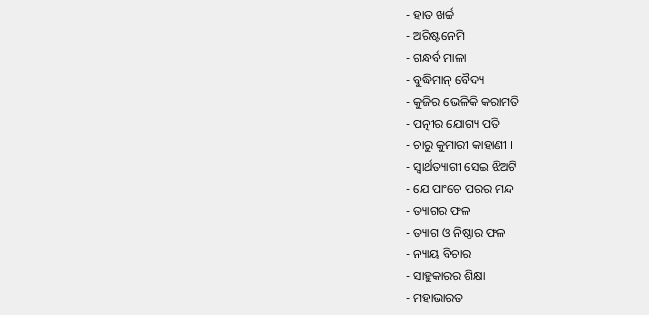- ହାତ ଖର୍ଚ୍ଚ
- ଅରିଷ୍ଟନେମି
- ଗନ୍ଧର୍ବ ମାଳା
- ବୁଦ୍ଧିମାନ୍ ବୈଦ୍ୟ
- କୁଜିର ଭେଳିକି କରାମତି
- ପତ୍ନୀର ଯୋଗ୍ୟ ପତି
- ଚାରୁ କୁମାରୀ କାହାଣୀ ।
- ସ୍ୱାର୍ଥତ୍ୟାଗୀ ସେଇ ଝିଅଟି
- ଯେ ପାଂଚେ ପରର ମନ୍ଦ
- ତ୍ୟାଗର ଫଳ
- ତ୍ୟାଗ ଓ ନିଷ୍ଠାର ଫଳ
- ନ୍ୟାୟ ବିଚାର
- ସାହୁକାରର ଶିକ୍ଷା
- ମହାଭାରତ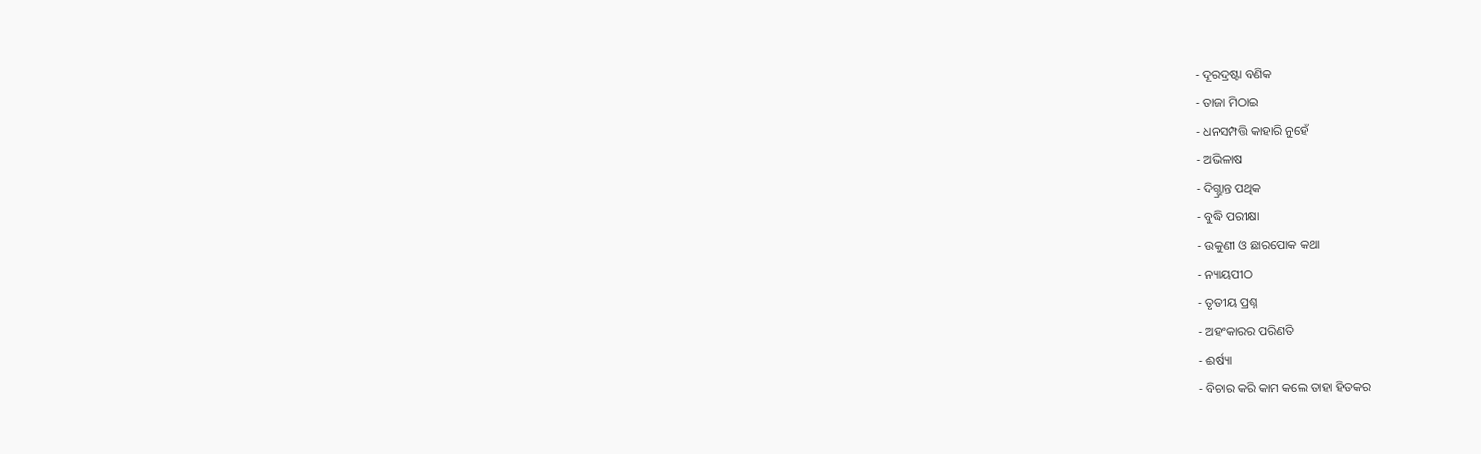- ଦୂରଦ୍ରଷ୍ଟା ବଣିକ
- ତାଜା ମିଠାଇ
- ଧନସମ୍ପତ୍ତି କାହାରି ନୁହେଁ
- ଅଭିଳାଷ
- ଦିଗ୍ଭ୍ରାନ୍ତ ପଥିକ
- ବୁଦ୍ଧି ପରୀକ୍ଷା
- ଉକୁଣୀ ଓ ଛାରପୋକ କଥା
- ନ୍ୟାୟପୀଠ
- ତୃତୀୟ ପ୍ରଶ୍ନ
- ଅହଂକାରର ପରିଣତି
- ଈର୍ଷ୍ୟା
- ବିଚାର କରି କାମ କଲେ ତାହା ହିତକର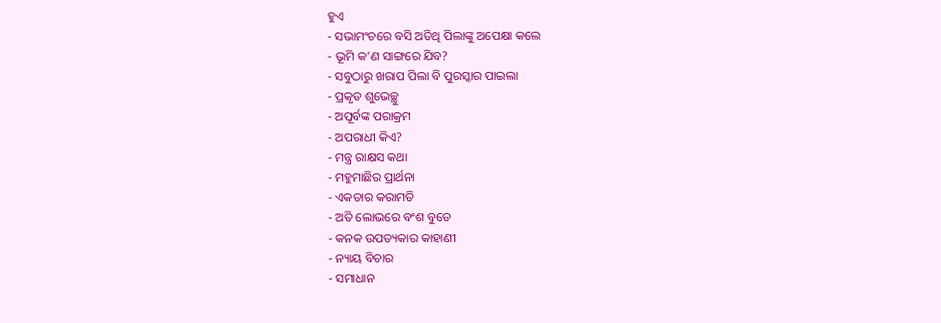ହୁଏ
- ସଭାମଂଚରେ ବସି ଅତିଥି ପିଲାଙ୍କୁ ଅପେକ୍ଷା କଲେ
- ଭୂମି କ’ଣ ସାଙ୍ଗରେ ଯିବ?
- ସବୁଠାରୁ ଖରାପ ପିଲା ବି ପୁରସ୍କାର ପାଇଲା
- ପ୍ରକୃତ ଶୁଭେଚ୍ଛୁ
- ଅପୂର୍ବଙ୍କ ପରାକ୍ରମ
- ଅପରାଧୀ କିଏ?
- ମନ୍ତ୍ର ରାକ୍ଷସ କଥା
- ମହୁମାଛିର ପ୍ରାର୍ଥନା
- ଏକତାର କରାମତି
- ଅତି ଲୋଭରେ ବଂଶ ବୁଡେ
- କନକ ଉପତ୍ୟକାର କାହାଣୀ
- ନ୍ୟାୟ ବିଚାର
- ସମାଧାନ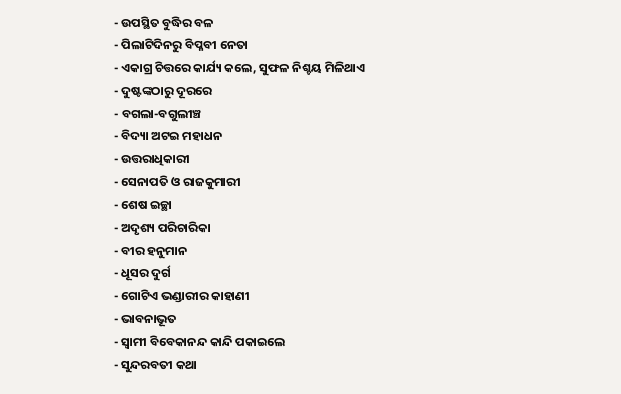- ଉପସ୍ଥିତ ବୁଦ୍ଧିର ବଳ
- ପିଲାଟିଦିନରୁ ବିପ୍ଳବୀ ନେତା
- ଏକାଗ୍ର ଚିତ୍ତରେ କାର୍ଯ୍ୟ କଲେ, ସୁଫଳ ନିଶ୍ଚୟ ମିଳିଥାଏ
- ଦୁଷ୍ଟଙ୍କଠାରୁ ଦୂରରେ
- ବଗଲା-ବଗୁଲୀଞ୍ଚ
- ବିଦ୍ୟା ଅଟଇ ମହାଧନ
- ଉତ୍ତରାଧିକାରୀ
- ସେନାପତି ଓ ରାଜକୁମାରୀ
- ଶେଷ ଇଚ୍ଛା
- ଅଦୃଶ୍ୟ ପରିଚାରିକା
- ବୀର ହନୁମାନ
- ଧୂସର ଦୁର୍ଗ
- ଗୋଟିଏ ଭଣ୍ଡାରୀର କାହାଣୀ
- ଭାବନାଭୂତ
- ସ୍ୱାମୀ ବିବେକାନନ୍ଦ କାନ୍ଦି ପକାଇଲେ
- ସୁନ୍ଦରବତୀ କଥା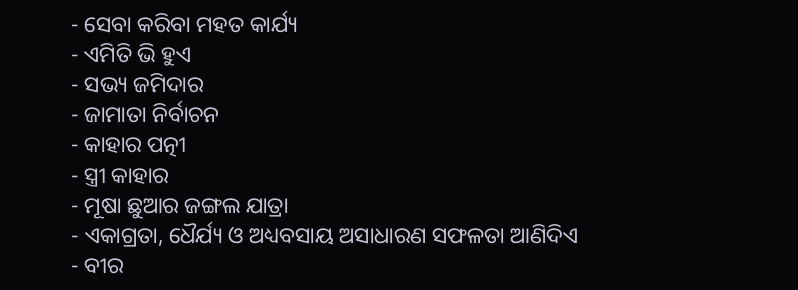- ସେବା କରିବା ମହତ କାର୍ଯ୍ୟ
- ଏମିତି ଭି ହୁଏ
- ସଭ୍ୟ ଜମିଦାର
- ଜାମାତା ନିର୍ବାଚନ
- କାହାର ପତ୍ନୀ
- ସ୍ତ୍ରୀ କାହାର
- ମୂଷା ଛୁଆର ଜଙ୍ଗଲ ଯାତ୍ରା
- ଏକାଗ୍ରତା, ଧୈର୍ଯ୍ୟ ଓ ଅଧ୍ୟବସାୟ ଅସାଧାରଣ ସଫଳତା ଆଣିଦିଏ
- ବୀର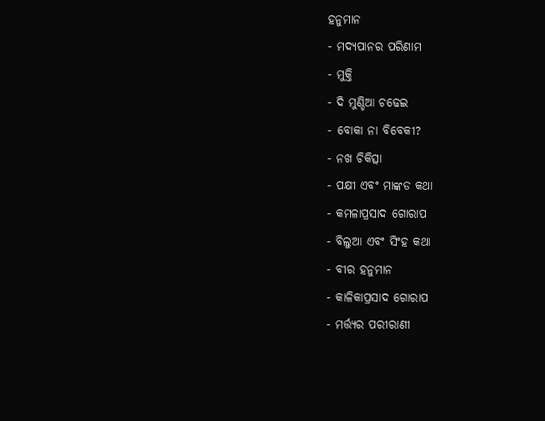ହନୁମାନ
- ମଦ୍ୟପାନର ପରିଣାମ
- ମୁକ୍ତି
- ଦି ମୁଣ୍ଡିଆ ଚଢେଇ
- ବୋକା ନା ବିବେକୀ?
- ନଖ ଚିକିତ୍ସା
- ପକ୍ଷୀ ଏବଂ ମାଙ୍କଡ କଥା
- କମଳାପ୍ରସାଦ ଗୋରାପ
- ବିଲୁଆ ଏବଂ ସିଂହ କଥା
- ବୀର ହନୁମାନ
- କାଳିକାପ୍ରସାଦ ଗୋରାପ
- ମର୍ତ୍ତ୍ୟର ପରୀରାଣୀ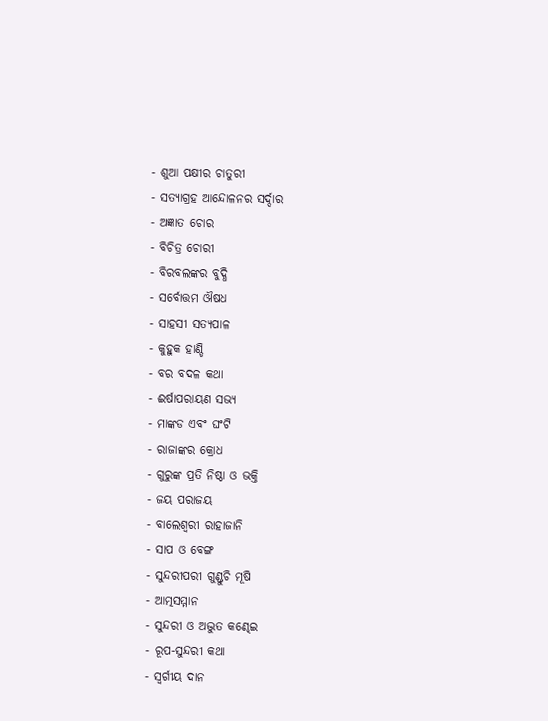- ଶୁଆ ପକ୍ଷୀର ଚାତୁରୀ
- ସତ୍ୟାଗ୍ରହ ଆନ୍ଦୋଳନର ସର୍ଦ୍ଦାର
- ଅଜ୍ଞାତ ଚୋର
- ବିଚିତ୍ର ଚୋରୀ
- ବିରବଲଙ୍କର ବୁଦ୍ଧି
- ସର୍ବୋତ୍ତମ ଔଷଧ
- ସାହସୀ ସତ୍ୟପାଳ
- କୁହୁକ ହାଣ୍ଡି
- ବର ବଦଳ କଥା
- ଈର୍ଷାପରାୟଣ ସଭ୍ୟ
- ମାଙ୍କଡ ଏବଂ ଘଂଟି
- ରାଜାଙ୍କର କ୍ରୋଧ
- ଗୁରୁଙ୍କ ପ୍ରତି ନିଷ୍ଠା ଓ ଭକ୍ତି
- ଜୟ ପରାଜୟ
- ବାଲେଶ୍ୱରୀ ରାହାଜାନି
- ସାପ ଓ ବେଙ୍ଗ
- ସୁନ୍ଦରୀପରୀ ଗୁଣ୍ଡୁଚି ମୂଷି
- ଆତ୍ମସମ୍ମାନ
- ସୁନ୍ଦରୀ ଓ ଅଦ୍ଭୁତ କଣ୍ଢେଇ
- ରୂପ-ସୁନ୍ଦରୀ କଥା
- ସ୍ୱର୍ଗୀୟ ଦାନ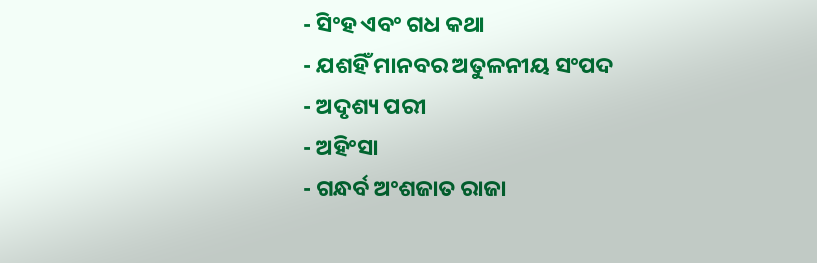- ସିଂହ ଏବଂ ଗଧ କଥା
- ଯଶହିଁ ମାନବର ଅତୁଳନୀୟ ସଂପଦ
- ଅଦୃଶ୍ୟ ପରୀ
- ଅହିଂସା
- ଗନ୍ଧର୍ବ ଅଂଶଜାତ ରାଜା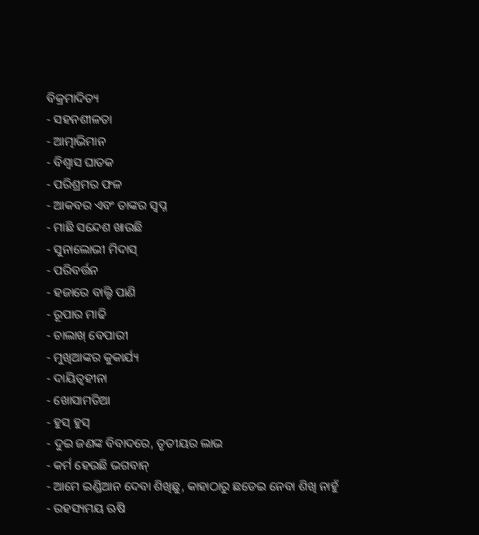ବିକ୍ରମାଦିତ୍ୟ
- ସହନଶୀଳତା
- ଆତ୍ମାଭିମାନ
- ବିଶ୍ୱାସ ଘାତକ
- ପରିଶ୍ରମର ଫଳ
- ଆକବର ଏବଂ ତାଙ୍କର ସ୍ୱପ୍ନ
- ମାଛି ସନ୍ଦେଶ ଖାଉଛି
- ସୁନାଲୋଭୀ ମିଦାସ୍
- ପରିବର୍ତ୍ତନ
- ହଜାରେ ବାଲ୍ଟି ପାଣି
- ରୂପାର ମାଢି
- ଚାଲାଖ୍ ବେପାରୀ
- ମୁଖିଆଙ୍କର କୁକାର୍ଯ୍ୟ
- ଦାୟିତ୍ୱହୀନା
- ଖୋସାମତିଆ
- ହୁସ୍ ହୁସ୍
- ଦୁଇ ଜଣଙ୍କ ବିବାଦରେ, ତୃତୀୟର ଲାଭ
- କର୍ମ ହେଉଛି ଭଗବାନ୍
- ଆମେ ଇଣ୍ଡିଆନ ଦେବା ଶିଖିଛୁ, କାହାଠାରୁ ଛଡେଇ ନେବା ଶିଖି ନାହୁଁ
- ରହସ୍ୟମୟ ଋଷି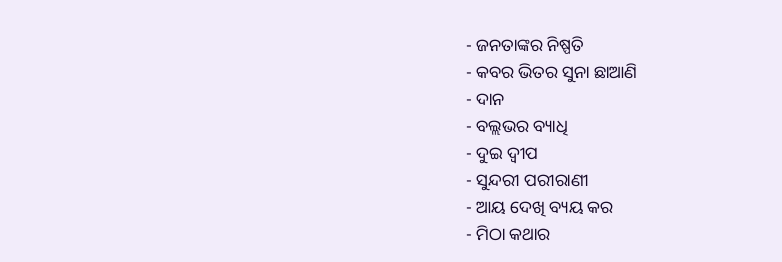- ଜନତାଙ୍କର ନିଷ୍ପତି
- କବର ଭିତର ସୁନା ଛାଆଣି
- ଦାନ
- ବଲ୍ଲଭର ବ୍ୟାଧି
- ଦୁଇ ଦ୍ୱୀପ
- ସୁନ୍ଦରୀ ପରୀରାଣୀ
- ଆୟ ଦେଖି ବ୍ୟୟ କର
- ମିଠା କଥାର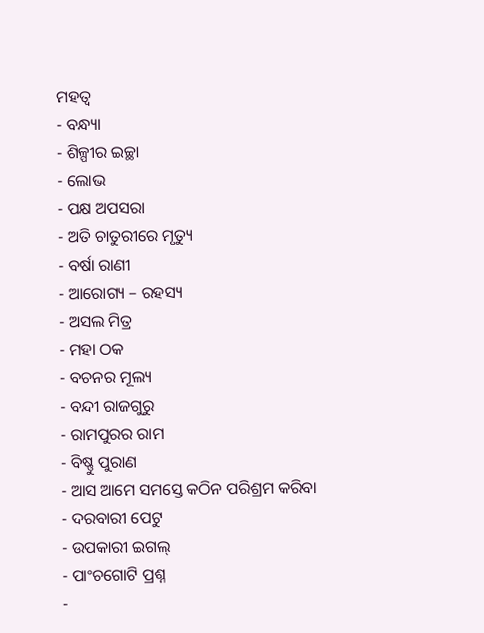ମହତ୍ୱ
- ବନ୍ଧ୍ୟା
- ଶିଳ୍ପୀର ଇଚ୍ଛା
- ଲୋଭ
- ପକ୍ଷ ଅପସରା
- ଅତି ଚାତୁରୀରେ ମୃତ୍ୟୁ
- ବର୍ଷା ରାଣୀ
- ଆରୋଗ୍ୟ – ରହସ୍ୟ
- ଅସଲ ମିତ୍ର
- ମହା ଠକ
- ବଚନର ମୂଲ୍ୟ
- ବନ୍ଦୀ ରାଜଗୁରୁ
- ରାମପୁରର ରାମ
- ବିଷ୍ଣୁ ପୁରାଣ
- ଆସ ଆମେ ସମସ୍ତେ କଠିନ ପରିଶ୍ରମ କରିବା
- ଦରବାରୀ ପେଟୁ
- ଉପକାରୀ ଇଗଲ୍
- ପାଂଚଗୋଟି ପ୍ରଶ୍ନ
-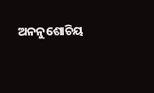ଅନନୁଶୋଚିୟ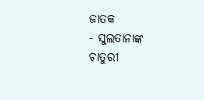ଜାତକ
- ସୁଲତାନାଙ୍କ ଚାତୁରୀ